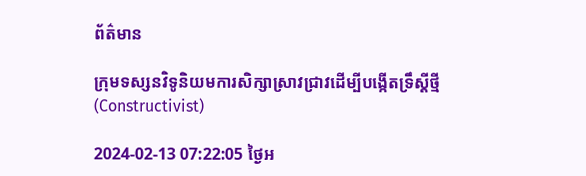ព័ត៌មាន

ក្រុមទស្សនវិទូនិយមការសិក្សាស្រាវជ្រាវដើម្បីបង្កើតទ្រឹស្តីថ្មី (Constructivist)

2024-02-13 07:22:05 ថ្ងៃអ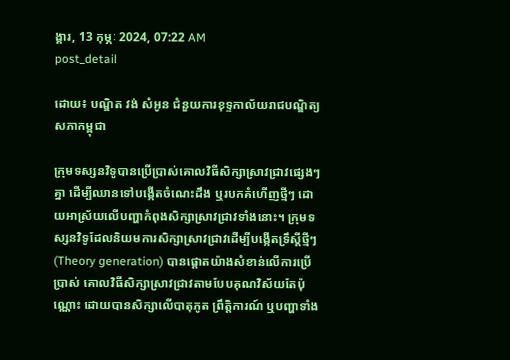ង្គារ, 13 កុម្ភៈ 2024, 07:22 AM
post_detail

ដោយ៖ បណ្ឌិត វង់ សំអូន ជំនួយការខុទ្ទកាល័យរាជបណ្ឌិត្យសភាកម្ពុជា

ក្រុមទស្សនវិទូបានប្រើប្រាស់គោលវិធីសិក្សាស្រាវជ្រាវផ្សេងៗគ្នា ដើម្បីឈានទៅបង្កើតចំណេះដឹង ឬរបកគំហើញថ្មីៗ ដោយអាស្រ័យលើបញ្ហាកំពុងសិក្សាស្រាវជ្រាវទាំងនោះ។ ក្រុមទស្សនវិទូដែលនិយមការសិក្សាស្រាវជ្រាវដើម្បីបង្កើតទ្រឹស្តីថ្មីៗ (Theory generation) បានផ្តោតយ៉ាងសំខាន់លើការប្រើប្រាស់ គោលវិធីសិក្សាស្រាវជ្រាវតាមបែបគុណវិស័យតែប៉ុណ្ណោះ ដោយបានសិក្សាលើបាតុភូត ព្រឹត្តិការណ៍ ឬបញ្ហាទាំង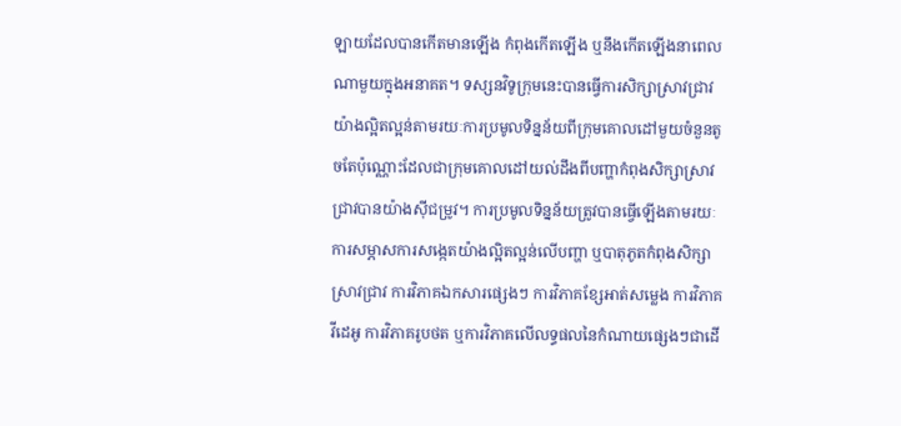ឡាយដែលបានកើតមានឡើង កំពុងកើតឡើង ឬនឹងកើតឡើងនាពេលណាមួយក្នុងអនាគត។ ទស្សនវិទូក្រុមនេះបានធ្វើការសិក្សាស្រាវជ្រាវយ៉ាងល្អិតល្អន់តាមរយៈការប្រមូលទិន្នន័យពីក្រុមគោលដៅមួយចំនួនតូចតែប៉ុណ្ណោះដែលជាក្រុមគោលដៅយល់ដឹងពីបញ្ហាកំពុងសិក្សាស្រាវជ្រាវបានយ៉ាងស៊ីជម្រូវ។ ការប្រមូលទិន្នន័យត្រូវបានធ្វើឡើងតាមរយៈការសម្ភាសការសង្កេតយ៉ាងល្អិតល្អន់លើបញ្ហា ឬបាតុភូតកំពុងសិក្សាស្រាវជ្រាវ ការវិភាគឯកសារផ្សេងៗ ការវិភាគខ្សែអាត់សម្លេង ការវិភាគវីដេអូ ការវិភាគរូបថត ឬការវិភាគលើលទ្ធផលនៃកំណាយផ្សេងៗជាដើ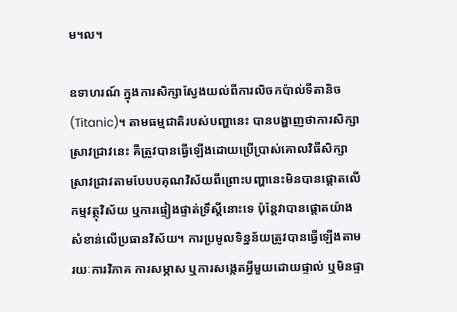ម។ល។

ឧទាហរណ៍ ក្នុងការសិក្សាស្វែងយល់ពីការលិចកប៉ាល់ទីតានិច (Titanic)។ តាមធម្មជាតិរបស់បញ្ហានេះ បានបង្ហាញថាការសិក្សាស្រាវជ្រាវនេះ គឺត្រូវបានធ្វើឡើងដោយប្រើប្រាស់គោលវិធីសិក្សាស្រាវជ្រាវតាមបែបបគុណវិស័យពីព្រោះបញ្ហានេះមិនបានផ្តោតលើកម្មវត្ថុវិស័យ ឬការផ្ទៀងផ្ទាត់ទ្រឹស្តីនោះទេ ប៉ុន្តែវាបានផ្តោតយ៉ាងសំខាន់លើប្រធានវិស័យ។ ការប្រមូលទិន្នន័យត្រូវបានធ្វើឡើងតាមរយៈការវិភាគ ការសម្ភាស ឬការសង្កេតអ្វីមួយដោយផ្ទាល់ ឬមិនផ្ទា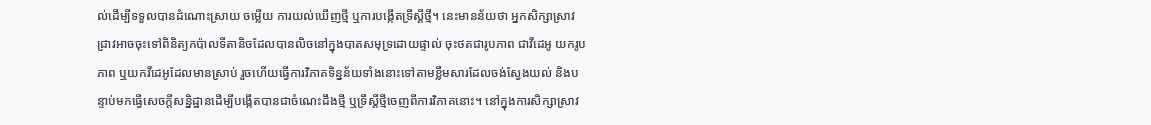ល់ដើម្បីទទួលបានដំណោះស្រាយ ចម្លើយ ការយល់ឃើញថ្មី ឬការបង្កើតទ្រឹស្តីថ្មី។ នេះមានន័យថា អ្នកសិក្សាស្រាវជ្រាវអាចចុះទៅពិនិត្យកប៉ាលទីតានិចដែលបានលិចនៅក្នុងបាតសមុទ្រដោយផ្ទាល់ ចុះថតជារូបភាព ជាវីដេអូ យករូបភាព ឬយកវីដេអូដែលមានស្រាប់ រួចហើយធ្វើការវិភាគទិន្នន័យទាំងនោះទៅតាមខ្លឹមសារដែលចង់ស្វែងយល់ និងបន្ទាប់មកធ្វើសេចក្តីសន្និដ្ឋានដើម្បីបង្កើតបានជាចំណេះដឹងថ្មី ឬទ្រឹស្តីថ្មីចេញពីការវិភាគនោះ។ នៅក្នុងការសិក្សាស្រាវ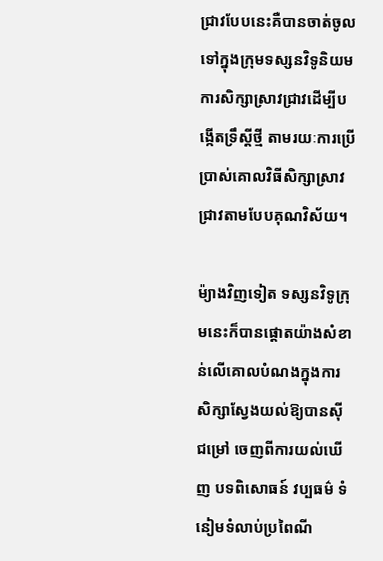ជ្រាវបែបនេះគឺបានចាត់ចូលទៅក្នុងក្រុមទស្សនវិទូនិយមការសិក្សាស្រាវជ្រាវដើម្បីបង្កើតទ្រឹស្តីថ្មី តាមរយៈការប្រើប្រាស់គោលវិធីសិក្សាស្រាវជ្រាវតាមបែបគុណវិស័យ។

ម៉្យាងវិញទៀត ទស្សនវិទូក្រុមនេះក៏បានផ្តោតយ៉ាងសំខាន់លើគោលបំណងក្នុងការសិក្សាស្វែងយល់ឱ្យបានស៊ីជម្រៅ ចេញពីការយល់ឃើញ បទពិសោធន៍ វប្បធម៌ ទំនៀមទំលាប់ប្រពៃណី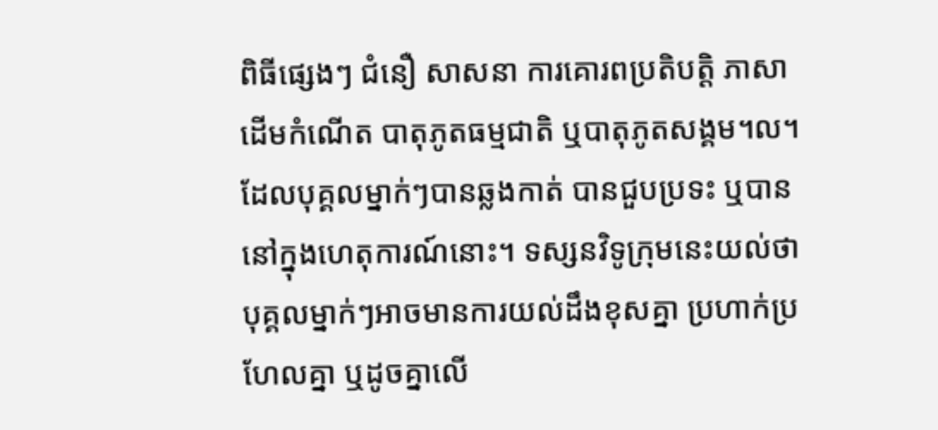ពិធីផ្សេងៗ ជំនឿ សាសនា ការគោរពប្រតិបត្តិ ភាសា ដើមកំណើត បាតុភូតធម្មជាតិ ឬបាតុភូតសង្គម។ល។ ដែលបុគ្គលម្នាក់ៗបានឆ្លងកាត់ បានជួបប្រទះ ឬបាននៅក្នុងហេតុការណ៍នោះ។ ទស្សនវិទូក្រុមនេះយល់ថា បុគ្គលម្នាក់ៗអាចមានការយល់ដឹងខុសគ្នា ប្រហាក់ប្រហែលគ្នា ឬដូចគ្នាលើ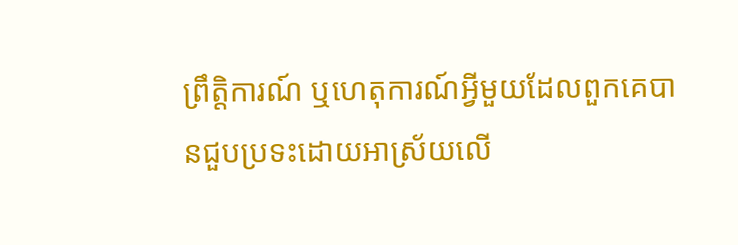ព្រឹត្តិការណ៍ ឬហេតុការណ៍អ្វីមួយដែលពួកគេបានជួបប្រទះដោយអាស្រ័យលើ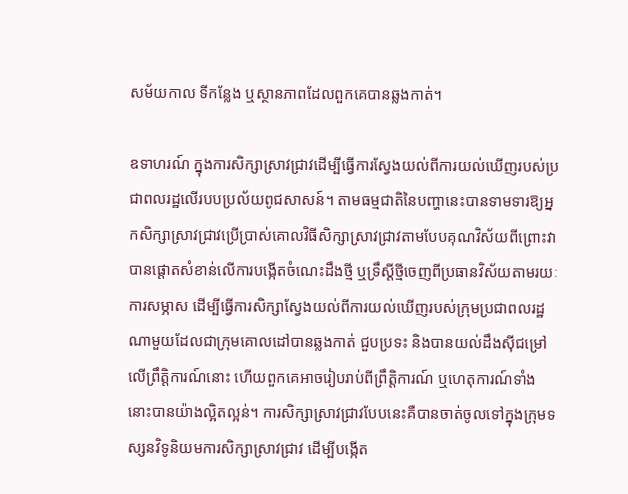សម័យកាល ទីកន្លែង ឬស្ថានភាពដែលពួកគេបានឆ្លងកាត់។

ឧទាហរណ៍ ក្នុងការសិក្សាស្រាវជ្រាវដើម្បីធ្វើការស្វែងយល់ពីការយល់ឃើញរបស់ប្រជាពលរដ្ឋលើរបបប្រល័យពូជសាសន៍។ តាមធម្មជាតិនៃបញ្ហានេះបានទាមទារឱ្យអ្នកសិក្សាស្រាវជ្រាវប្រើប្រាស់គោលវិធីសិក្សាស្រាវជ្រាវតាមបែបគុណវិស័យពីព្រោះវាបានផ្តោតសំខាន់លើការបង្កើតចំណេះដឹងថ្មី ឬទ្រឹស្តីថ្មីចេញពីប្រធានវិស័យតាមរយៈការសម្ភាស ដើម្បីធ្វើការសិក្សាស្វែងយល់ពីការយល់ឃើញរបស់ក្រុមប្រជាពលរដ្ឋណាមួយដែលជាក្រុមគោលដៅបានឆ្លងកាត់ ជួបប្រទះ និងបានយល់ដឹងស៊ីជម្រៅលើព្រឹត្តិការណ៍នោះ ហើយពួកគេអាចរៀបរាប់ពីព្រឹត្តិការណ៍ ឬហេតុការណ៍ទាំងនោះបានយ៉ាងល្អិតល្អន់។ ការសិក្សាស្រាវជ្រាវបែបនេះគឺបានចាត់ចូលទៅក្នុងក្រុមទស្សនវិទូនិយមការសិក្សាស្រាវជ្រាវ ដើម្បីបង្កើត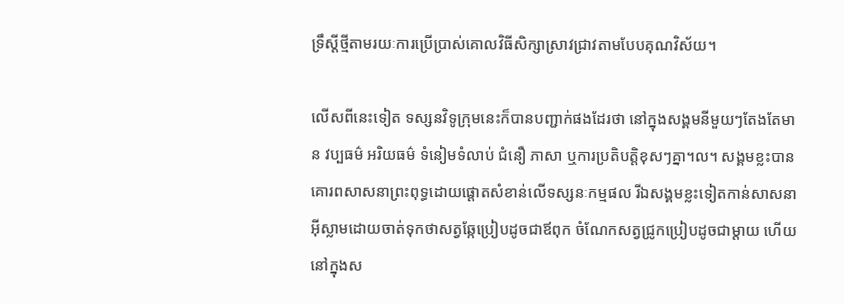ទ្រឹស្តីថ្មីតាមរយៈការប្រើប្រាស់គោលវិធីសិក្សាស្រាវជ្រាវតាមបែបគុណវិស័យ។

លើសពីនេះទៀត ទស្សនវិទូក្រុមនេះក៏បានបញ្ជាក់ផងដែរថា នៅក្នុងសង្គមនីមួយៗតែងតែមាន វប្បធម៌ អរិយធម៌ ទំនៀមទំលាប់ ជំនឿ ភាសា ឬការប្រតិបត្តិខុសៗគ្នា។ល។ សង្គមខ្លះបានគោរពសាសនាព្រះពុទ្ធដោយផ្តោតសំខាន់លើទស្សនៈកម្មផល រីឯសង្គមខ្លះទៀតកាន់សាសនាអ៊ីស្លាមដោយចាត់ទុកថាសត្វឆ្កែប្រៀបដូចជាឪពុក ចំណែកសត្វជ្រូកប្រៀបដូចជាម្តាយ ហើយនៅក្នុងស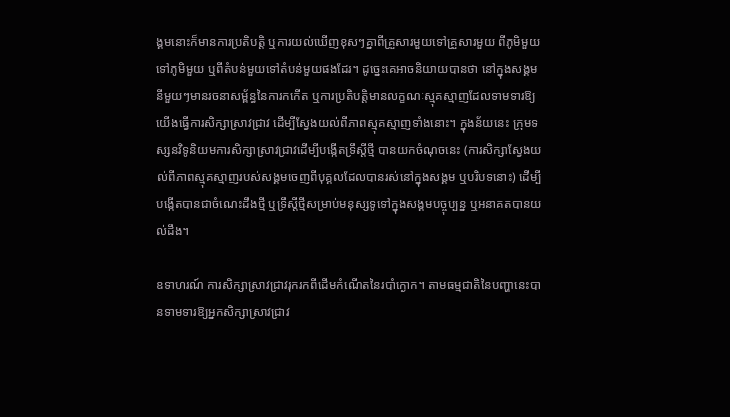ង្គមនោះក៏មានការប្រតិបត្តិ ឬការយល់ឃើញខុសៗគ្នាពីគ្រួសារមួយទៅគ្រួសារមួយ ពីភូមិមួយទៅភូមិមួយ ឬពីតំបន់មួយទៅតំបន់មួយផងដែរ។ ដូច្នេះគេអាចនិយាយបានថា នៅក្នុងសង្គមនីមួយៗមានរចនាសម្ព័ន្ធនៃការកកើត ឬការប្រតិបត្តិមានលក្ខណៈស្មុគស្មាញដែលទាមទារឱ្យយើងធ្វើការសិក្សាស្រាវជ្រាវ ដើម្បីស្វែងយល់ពីភាពស្មុគស្មាញទាំងនោះ។ ក្នុងន័យនេះ ក្រុមទស្សនវិទូនិយមការសិក្សាស្រាវជ្រាវដើម្បីបង្កើតទ្រឹស្តីថ្មី បានយកចំណុចនេះ (ការសិក្សាស្វែងយល់ពីភាពស្មុគស្មាញរបស់សង្គមចេញពីបុគ្គលដែលបានរស់នៅក្នុងសង្គម ឬបរិបទនោះ) ដើម្បីបង្កើតបានជាចំណេះដឹងថ្មី ឬទ្រឹស្តីថ្មីសម្រាប់មនុស្សទូទៅក្នុងសង្គមបច្ចុប្បន្ន ឬអនាគតបានយល់ដឹង។

ឧទាហរណ៍ ការសិក្សាស្រាវជ្រាវរុករកពីដើមកំណើតនៃរបាំក្ងោក។ តាមធម្មជាតិនៃបញ្ហានេះបានទាមទារឱ្យអ្នកសិក្សាស្រាវជ្រាវ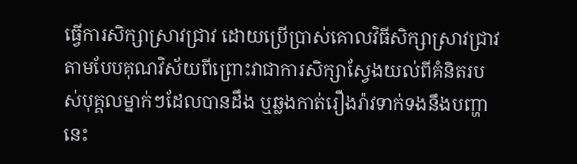ធ្វើការសិក្សាស្រាវជ្រាវ ដោយប្រើប្រាស់គោលវិធីសិក្សាស្រាវជ្រាវតាមបែបគុណវិស័យពីព្រោះវាជាការសិក្សាស្វែងយល់ពីគំនិតរបស់បុគ្គលម្នាក់ៗដែលបានដឹង ឬឆ្លងកាត់រឿងរ៉ាវទាក់ទងនឹងបញ្ហានេះ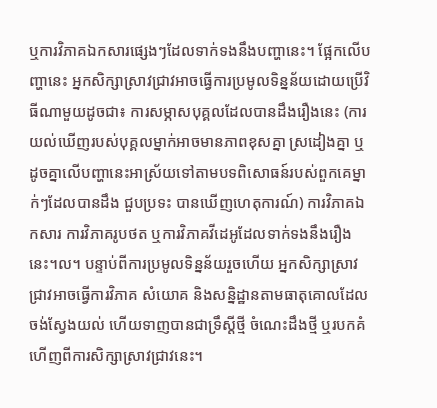ឬការវិភាគឯកសារផ្សេងៗដែលទាក់ទងនឹងបញ្ហានេះ។ ផ្អែកលើបញ្ហានេះ អ្នកសិក្សាស្រាវជ្រាវអាចធ្វើការប្រមូលទិន្នន័យដោយប្រើវិធីណាមួយដូចជា៖ ការសម្ភាសបុគ្គលដែលបានដឹងរឿងនេះ (ការយល់ឃើញរបស់បុគ្គលម្នាក់អាចមានភាពខុសគ្នា ស្រដៀងគ្នា ឬដូចគ្នាលើបញ្ហានេះអាស្រ័យទៅតាមបទពិសោធន៍របស់ពួកគេម្នាក់ៗដែលបានដឹង ជួបប្រទះ បានឃើញហេតុការណ៍) ការវិភាគឯកសារ ការវិភាគរូបថត ឬការវិភាគវីដេអូដែលទាក់ទងនឹងរឿងនេះ។ល។ បន្ទាប់ពីការប្រមូលទិន្នន័យរួចហើយ អ្នកសិក្សាស្រាវជ្រាវអាចធ្វើការវិភាគ សំយោគ និងសន្និដ្ឋានតាមធាតុគោលដែលចង់ស្វែងយល់ ហើយទាញបានជាទ្រឹស្តីថ្មី ចំណេះដឹងថ្មី ឬរបកគំហើញពីការសិក្សាស្រាវជ្រាវនេះ។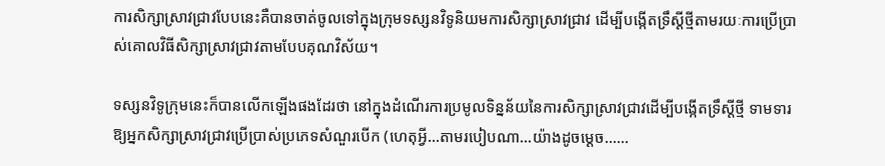ការសិក្សាស្រាវជ្រាវបែបនេះគឺបានចាត់ចូលទៅក្នុងក្រុមទស្សនវិទូនិយមការសិក្សាស្រាវជ្រាវ ដើម្បីបង្កើតទ្រឹស្តីថ្មីតាមរយៈការប្រើប្រាស់គោលវិធីសិក្សាស្រាវជ្រាវតាមបែបគុណវិស័យ។

ទស្សនវិទូក្រុមនេះក៏បានលើកឡើងផងដែរថា នៅក្នុងដំណើរការប្រមូលទិន្នន័យនៃការសិក្សាស្រាវជ្រាវដើម្បីបង្កើតទ្រឹស្តីថ្មី ទាមទារឱ្យអ្នកសិក្សាស្រាវជ្រាវប្រើប្រាស់ប្រភេទសំណួរបើក (ហេតុអ្វី...តាមរបៀបណា...យ៉ាងដូចម្តេច......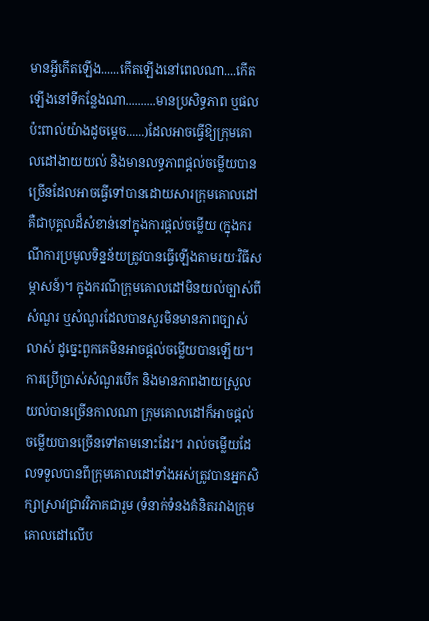មានអ្វីកើតឡើង......កើតឡើងនៅពេលណា....កើតឡើងនៅទីកន្លែងណា..........មានប្រសិទ្ធភាព ឬផលប៉ះពាល់យ៉ាងដូចម្តេច......)ដែលអាចធ្វើឱ្យក្រុមគោលដៅងាយយល់ និងមានលទ្ធភាពផ្តល់ចម្លើយបានច្រើនដែលអាចធ្វើទៅបានដោយសារក្រុមគោលដៅគឺជាបុគ្គលដ៏សំខាន់នៅក្នុងការផ្តល់ចម្លើយ (ក្នុងករណីការប្រមូលទិន្នន័យត្រូវបានធ្វើឡើងតាមរយៈវិធីសម្ភាសន៍)។ ក្នុងករណីក្រុមគោលដៅមិនយល់ច្បាស់ពីសំណួរ ឬសំណួរដែលបានសួរមិនមានភាពច្បាស់លាស់ ដូច្នេះពួកគេមិនអាចផ្តល់ចម្លើយបានឡើយ។ ការប្រើប្រាស់សំណួរបើក និងមានភាពងាយស្រួលយល់បានច្រើនកាលណា ក្រុមគោលដៅក៏អាចផ្តល់ចម្លើយបានច្រើនទៅតាមនោះដែរ។ រាល់ចម្លើយដែលទទួលបានពីក្រុមគោលដៅទាំងអស់ត្រូវបានអ្នកសិក្សាស្រាវជ្រាវវិភាគជារួម (ទំនាក់ទំនងគំនិតរវាងក្រុមគោលដៅលើប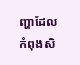ញ្ហាដែលកំពុងសិ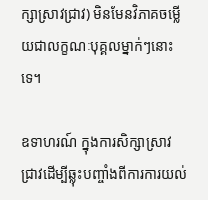ក្សាស្រាវជ្រាវ) មិនមែនវិភាគចម្លើយជាលក្ខណៈបុគ្គលម្នាក់ៗនោះទេ។

ឧទាហរណ៍ ក្នុងការសិក្សាស្រាវជ្រាវដើម្បីឆ្លុះបញ្ចាំងពីការការយល់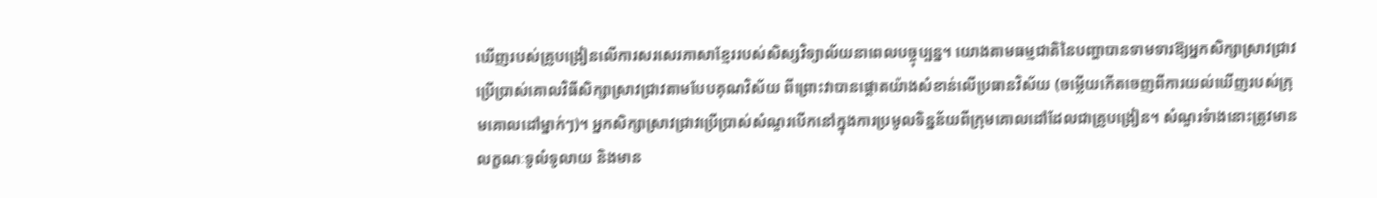ឃើញរបស់គ្រូបង្រៀនលើការសរសេរភាសាខ្មែររបស់សិស្សវិទ្យាល័យនាពេលបច្ចុប្បន្ន។ យោងតាមធម្មជាតិនៃបញ្ហាបានទាមទារឱ្យអ្នកសិក្សាស្រាវជ្រាវប្រើប្រាស់គោលវិធីសិក្សាស្រាវជ្រាវតាមបែបគុណវិស័យ ពីព្រោះវាបានផ្តោតយ៉ាងសំខាន់លើប្រធានវិស័យ (ចម្លើយកើតចេញពីការយល់ឃើញរបស់ក្រុមគោលដៅម្នាក់ៗ)។ អ្នកសិក្សាស្រាវជ្រាវប្រើប្រាស់សំណួរបើកនៅក្នុងការប្រមូលទិន្នន័យពីក្រុមគោលដៅដែលជាគ្រូបង្រៀន។ សំណួរទំាងនោះត្រូវមានលក្ខណៈទូលំទូលាយ និងមាន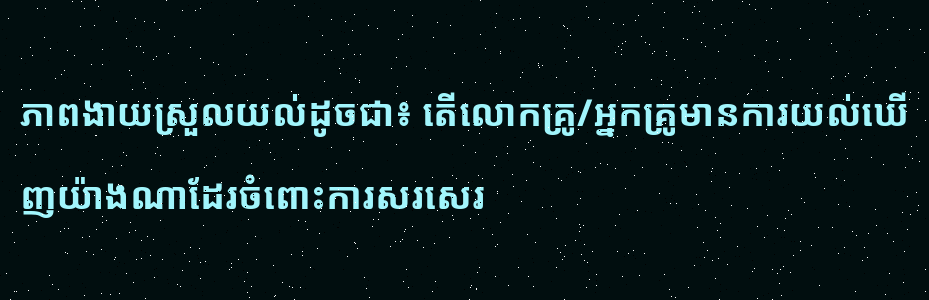ភាពងាយស្រួលយល់ដូចជា៖ តើលោកគ្រូ/អ្នកគ្រូមានការយល់ឃើញយ៉ាងណាដែរចំពោះការសរសេរ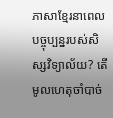ភាសាខ្មែរនាពេលបច្ចុប្បន្នរបស់សិស្សវិទ្យាល័យ? តើមូលហេតុចាំបាច់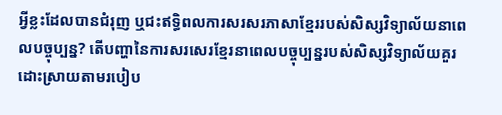អ្វីខ្លះដែលបានជំរុញ ឬជះឥទ្ធិពលការសរសរភាសាខ្មែររបស់សិស្សវិទ្យាល័យនាពេលបច្ចុប្បន្ន? តើបញ្ហានៃការសរសេរខ្មែរនាពេលបច្ចុប្បន្នរបស់សិស្សវិទ្យាល័យគួរដោះស្រាយតាមរបៀប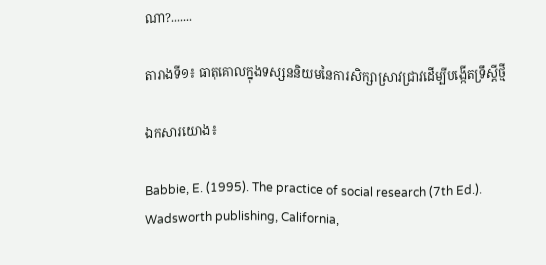ណា?.......

តារាងទី១៖ ធាតុគោលក្នុងទស្សននិយមនៃការសិក្សាស្រាវជ្រាវដើម្បីបង្កើតទ្រឹស្តីថ្មី

ឯកសារយោង៖

Babbie, E. (1995). The practice of social research (7th Ed.). Wadsworth publishing, California,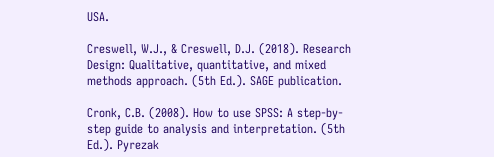USA.

Creswell, W.J., & Creswell, D.J. (2018). Research Design: Qualitative, quantitative, and mixed methods approach. (5th Ed.). SAGE publication.

Cronk, C.B. (2008). How to use SPSS: A step-by-step guide to analysis and interpretation. (5th Ed.). Pyrezak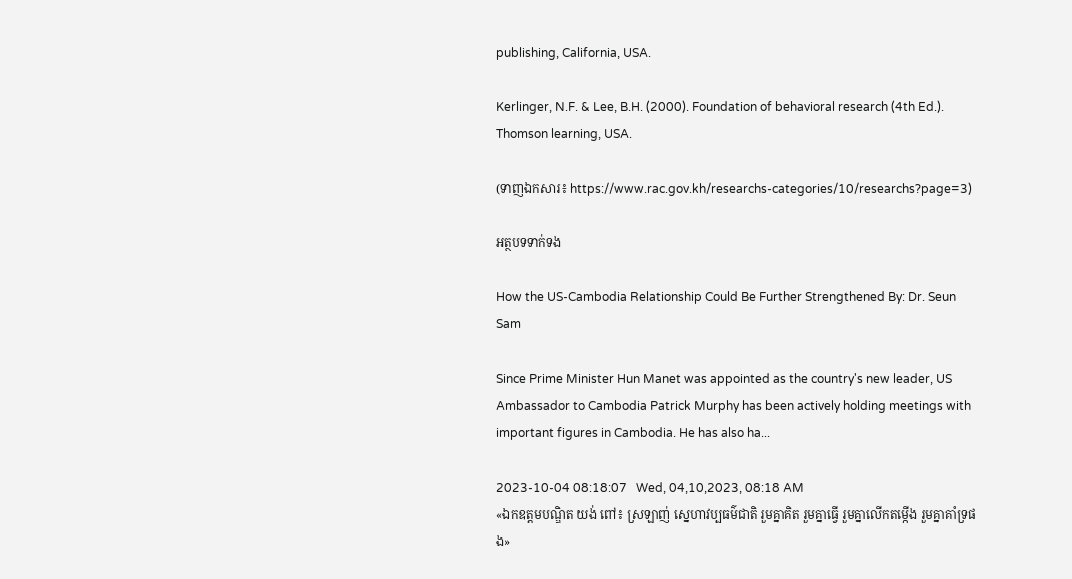publishing, California, USA.

Kerlinger, N.F. & Lee, B.H. (2000). Foundation of behavioral research (4th Ed.). Thomson learning, USA.

(ទាញឯកសារ៖ https://www.rac.gov.kh/researchs-categories/10/researchs?page=3)

អត្ថបទទាក់ទង

How the US-Cambodia Relationship Could Be Further Strengthened By: Dr. Seun Sam

Since Prime Minister Hun Manet was appointed as the country's new leader, US Ambassador to Cambodia Patrick Murphy has been actively holding meetings with important figures in Cambodia. He has also ha...

2023-10-04 08:18:07   Wed, 04,10,2023, 08:18 AM
«ឯកឧត្ដមបណ្ឌិត យង់ ពៅ៖ ស្រឡាញ់ ស្នេហាវប្បធម៌ជាតិ រួមគ្នាគិត រួមគ្នាធ្វើ រួមគ្នាលើកតម្កើង រួមគ្នាគាំទ្រផង»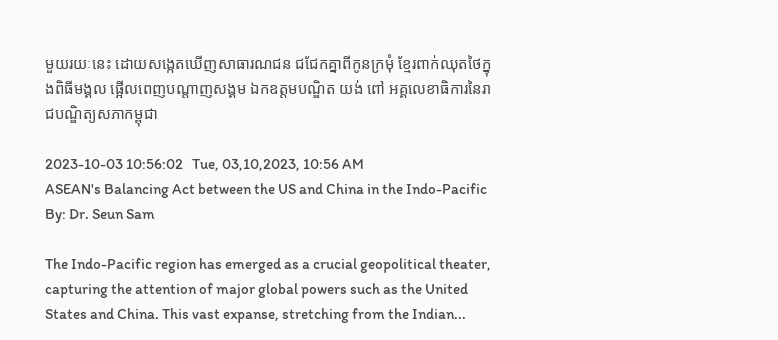មួយរយៈនេះ ដោយសង្កេតឃើញសាធារណជន ជជែកគ្នាពីកូនក្រមុំ ខ្មែរពាក់ឈុតថៃក្នុងពិធីមង្គល ផ្អើលពេញបណ្តាញសង្គម ឯកឧត្ដមបណ្ឌិត យង់ ពៅ អគ្គលេខាធិការនៃរាជបណ្ឌិត្យសភាកម្ពុជា

2023-10-03 10:56:02   Tue, 03,10,2023, 10:56 AM
ASEAN's Balancing Act between the US and China in the Indo-Pacific By: Dr. Seun Sam

The Indo-Pacific region has emerged as a crucial geopolitical theater, capturing the attention of major global powers such as the United States and China. This vast expanse, stretching from the Indian...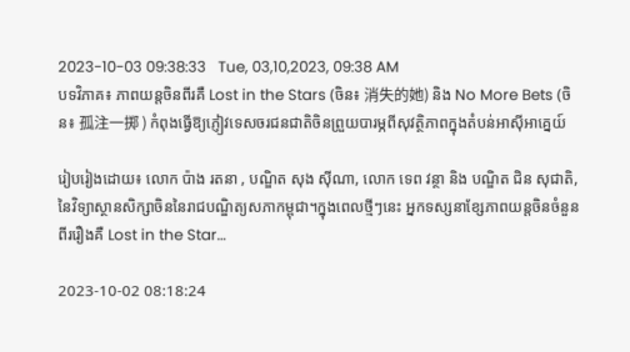2023-10-03 09:38:33   Tue, 03,10,2023, 09:38 AM
បទវិភាគ៖ ភាពយន្តចិនពីរគឺ Lost in the Stars (ចិន៖ 消失的她) និង No More Bets (ចិន៖ 孤注一掷 ) កំពុងធ្វើឱ្យភ្ញៀវទេសចរជនជាតិចិនព្រួយបារម្ភពីសុវត្ថិភាពក្នុងតំបន់អាស៊ីអាគ្នេយ៍

រៀបរៀងដោយ៖ លោក ប៉ាង រតនា , បណ្ឌិត សុង ស៊ីណា, លោក ទេព វន្ថា និង បណ្ឌិត ជិន សុជាតិ, នៃវិទ្យាស្ថានសិក្សាចិននៃរាជបណ្ឌិត្យសភាកម្ពុជា។ក្នុងពេលថ្មីៗនេះ អ្នកទស្សនាខ្សែភាពយន្តចិនចំនួនពីររឿងគឺ Lost in the Star...

2023-10-02 08:18:24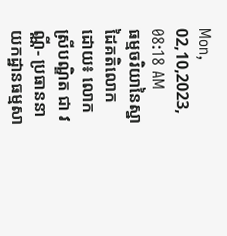Mon, 02,10,2023, 08:18 AM
ធម្មចរិយានៃស្នាដៃគតិលោក ដោយ៖ លោកស្រីបណ្ឌិត ជា វណ្ណី- ប្រធាននាយកដ្ឋានធម្មសា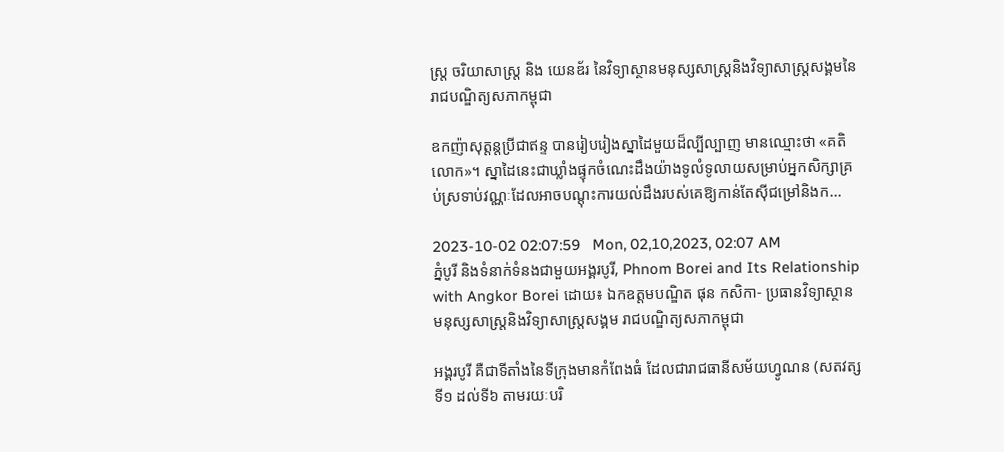ស្រ្ត ចរិយាសាស្រ្ត និង យេនឌ័រ នៃវិទ្យាស្ថានមនុស្សសាស្រ្តនិងវិទ្យាសាស្រ្តសង្គមនៃរាជបណ្ឌិត្យសភាកម្ពុជា

ឧកញ៉ាសុត្តន្តប្រីជាឥន្ទ បានរៀបរៀងស្នាដៃមួយដ៏ល្បីល្បាញ មានឈ្មោះថា «គតិលោក»។ ស្នាដៃនេះជាឃ្លាំងផ្ទុកចំណេះដឹងយ៉ាងទូលំទូលាយសម្រាប់អ្នកសិក្សាគ្រប់ស្រទាប់វណ្ណៈដែលអាចបណ្តុះការយល់ដឹងរបស់គេឱ្យកាន់តែស៊ីជម្រៅនិងក...

2023-10-02 02:07:59   Mon, 02,10,2023, 02:07 AM
ភ្នំបូរី និងទំនាក់ទំនងជាមួយអង្គរបូរី, Phnom Borei and Its Relationship with Angkor Borei ដោយ៖ ឯកឧត្តមបណ្ឌិត ផុន កសិកា- ប្រធានវិទ្យាស្ថានមនុស្សសាស្ត្រនិងវិទ្យាសាស្ត្រសង្គម រាជបណ្ឌិត្យសភាកម្ពុជា

អង្គរបូរី គឺជាទីតាំងនៃទីក្រុងមានកំពែងធំ ដែលជារាជធានីសម័យហ្វូណន (សតវត្សទី១ ដល់ទី៦ តាមរយៈបរិ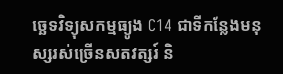ច្ឆេទវិទ្យុសកម្មធ្យូង C14 ជាទីកន្លែងមនុស្សរស់ច្រើនសតវត្សរ៍ និ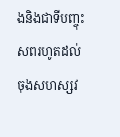ងនិងជាទីបញ្ចុះសពរហូតដល់ចុងសហស្សវ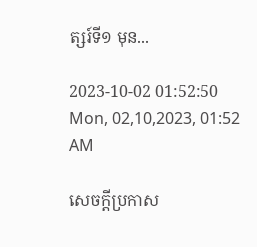ត្សរ៍ទី១ មុន...

2023-10-02 01:52:50   Mon, 02,10,2023, 01:52 AM

សេចក្តីប្រកាស